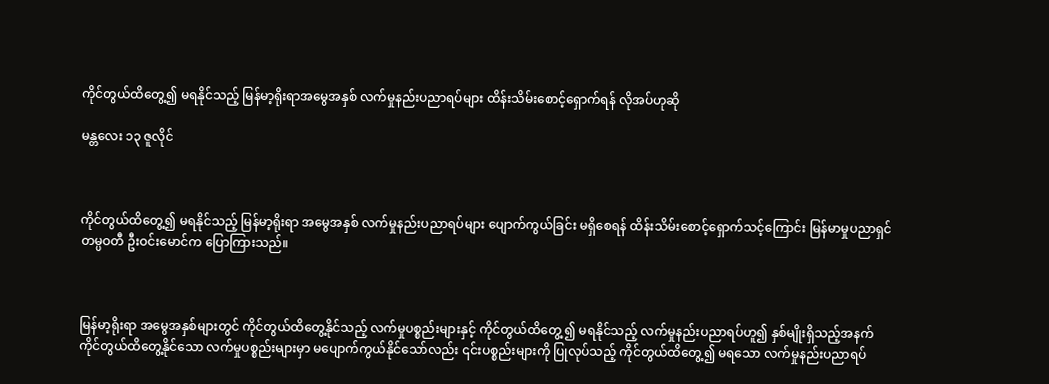ကိုင်တွယ်ထိတွေ့၍ မရနိုင်သည့် မြန်မာ့ရိုးရာအမွေအနှစ် လက်မှုနည်းပညာရပ်များ ထိန်းသိမ်းစောင့်ရှောက်ရန် လိုအပ်ဟုဆို

မန္တလေး ၁၃ ဇူလိုင်



ကိုင်တွယ်ထိတွေ့၍ မရနိုင်သည့် မြန်မာ့ရိုးရာ အမွေအနှစ် လက်မှုနည်းပညာရပ်များ ပျောက်ကွယ်ခြင်း မရှိစေရန် ထိန်းသိမ်းစောင့်ရှောက်သင့်ကြောင်း မြန်မာမှုပညာရှင် တမ္ပဝတီ ဦးဝင်းမောင်က ပြောကြားသည်။



မြန်မာ့ရိုးရာ အမွေအနှစ်များတွင် ကိုင်တွယ်ထိတွေ့နိုင်သည့် လက်မှုပစ္စည်းများနှင့် ကိုင်တွယ်ထိတွေ့ ၍ မရနိုင်သည့် လက်မှုနည်းပညာရပ်ဟူ၍ နှစ်မျိုးရှိသည့်အနက် ကိုင်တွယ်ထိတွေ့နိုင်သော လက်မှုပစ္စည်းများမှာ မပျောက်ကွယ်နိုင်သော်လည်း ၎င်းပစ္စည်းများကို ပြုလုပ်သည့် ကိုင်တွယ်ထိတွေ့၍ မရသော လက်မှုနည်းပညာရပ်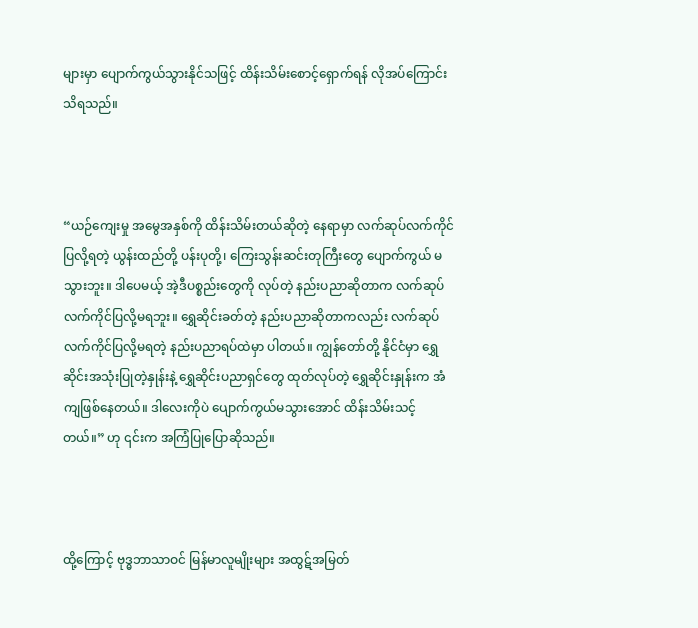များမှာ ပျောက်ကွယ်သွားနိုင်သဖြင့် ထိန်းသိမ်းစောင့်ရှောက်ရန် လိုအပ်ကြောင်း သိရသည်။



“ယဉ်ကျေးမှု အမွေအနှစ်ကို ထိန်းသိမ်းတယ်ဆိုတဲ့ နေရာမှာ လက်ဆုပ်လက်ကိုင်ပြလို့ရတဲ့ ယွန်းထည်တို့ ပန်းပုတို့၊ ကြေးသွန်းဆင်းတုကြီးတွေ ပျောက်ကွယ် မသွားဘူး။ ဒါပေမယ့် အဲ့ဒီပစ္စည်းတွေကို လုပ်တဲ့ နည်းပညာဆိုတာက လက်ဆုပ်လက်ကိုင်ပြလို့မရဘူး။ ရွှေဆိုင်းခတ်တဲ့ နည်းပညာဆိုတာကလည်း လက်ဆုပ်လက်ကိုင်ပြလို့မရတဲ့ နည်းပညာရပ်ထဲမှာ ပါတယ်။ ကျွန်တော်တို့ နိုင်ငံမှာ ရွှေဆိုင်းအသုံးပြုတဲ့နှုန်းနဲ့ ရွှေဆိုင်းပညာရှင်တွေ ထုတ်လုပ်တဲ့ ရွှေဆိုင်းနှုန်းက အံကျဖြစ်နေတယ်။ ဒါလေးကိုပဲ ပျောက်ကွယ်မသွားအောင် ထိန်းသိမ်းသင့်တယ်။” ဟု ၎င်းက အကြံပြုပြောဆိုသည်။



ထို့ကြောင့် ဗုဒ္ဓဘာသာဝင် မြန်မာလူမျိုးများ အထွဋ်အမြတ်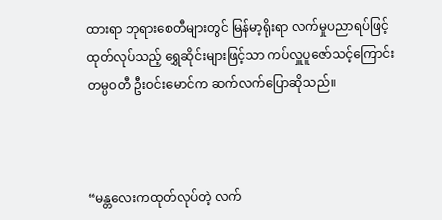ထားရာ ဘုရားစေတီများတွင် မြန်မာ့ရိုးရာ လက်မှုပညာရပ်ဖြင့် ထုတ်လုပ်သည့် ရွှေဆိုင်းများဖြင့်သာ ကပ်လှူပူဇော်သင့်ကြောင်း တမ္ပဝတီ ဦးဝင်းမောင်က ဆက်လက်ပြောဆိုသည်။



“မန္တလေးကထုတ်လုပ်တဲ့ လက်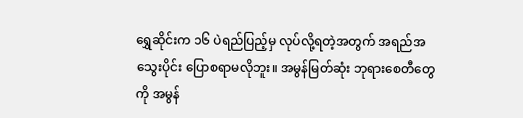ရွှေဆိုင်းက ၁၆ ပဲရည်ပြည့်မှ လုပ်လို့ရတဲ့အတွက် အရည်အသွေးပိုင်း ပြောစရာမလိုဘူး။ အမွန်မြတ်ဆုံး ဘုရားစေတီတွေကို အမွန်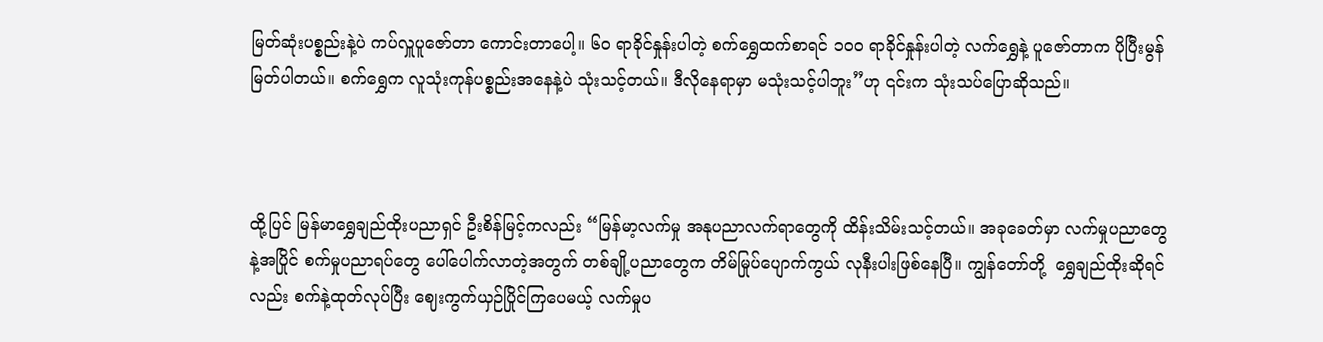မြတ်ဆုံးပစ္စည်းနဲ့ပဲ ကပ်လှူပူဇော်တာ ကောင်းတာပေါ့။ ၆၀ ရာခိုင်နှုန်းပါတဲ့ စက်ရွှေထက်စာရင် ၁၀၀ ရာခိုင်နှုန်းပါတဲ့ လက်ရွှေနဲ့ ပူဇော်တာက ပိုပြီးမွန်မြတ်ပါတယ်။ စက်ရွှေက လူသုံးကုန်ပစ္စည်းအနေနဲ့ပဲ သုံးသင့်တယ်။ ဒီလိုနေရာမှာ မသုံးသင့်ပါဘူး”ဟု ၎င်းက သုံးသပ်ပြောဆိုသည်။



ထို့ပြင် မြန်မာရွှေချည်ထိုးပညာရှင် ဦးစိန်မြင့်ကလည်း “မြန်မာ့လက်မှု အနုပညာလက်ရာတွေကို ထိန်းသိမ်းသင့်တယ်။ အခုခေတ်မှာ လက်မှုပညာတွေနဲ့အပြိုင် စက်မှုပညာရပ်တွေ ပေါ်ပေါက်လာတဲ့အတွက် တစ်ချို့ပညာတွေက တိမ်မြုပ်ပျောက်ကွယ် လုနီးပါးဖြစ်နေပြီ။ ကျွန်တော်တို့  ရွှေချည်ထိုးဆိုရင်လည်း စက်နဲ့ထုတ်လုပ်ပြီး ဈေးကွက်ယှဉ်ပြိုင်ကြပေမယ့် လက်မှုပ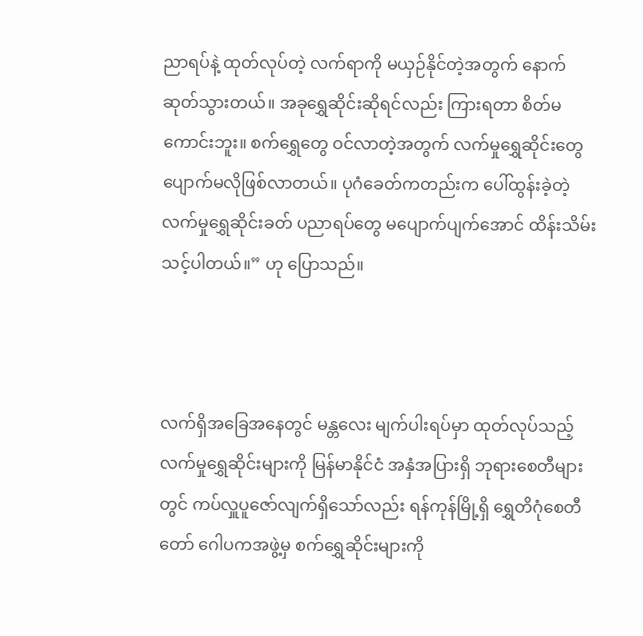ညာရပ်နဲ့ ထုတ်လုပ်တဲ့ လက်ရာကို မယှဉ်နိုင်တဲ့အတွက် နောက်ဆုတ်သွားတယ်။ အခုရွှေဆိုင်းဆိုရင်လည်း ကြားရတာ စိတ်မကောင်းဘူး။ စက်ရွှေတွေ ဝင်လာတဲ့အတွက် လက်မှုရွှေဆိုင်းတွေ ပျောက်မလိုဖြစ်လာတယ်။ ပုဂံခေတ်ကတည်းက ပေါ်ထွန်းခဲ့တဲ့ လက်မှုရွှေဆိုင်းခတ် ပညာရပ်တွေ မပျောက်ပျက်အောင် ထိန်းသိမ်းသင့်ပါတယ်။” ဟု ပြောသည်။



လက်ရှိအခြေအနေတွင် မန္တလေး မျက်ပါးရပ်မှာ ထုတ်လုပ်သည့် လက်မှုရွှေဆိုင်းများကို မြန်မာနိုင်ငံ အနှံအပြားရှိ ဘုရားစေတီများတွင် ကပ်လှူပူဇော်လျက်ရှိသော်လည်း ရန်ကုန်မြို့ရှိ ရွှေတိဂုံစေတီတော် ဂေါပကအဖွဲ့မှ စက်ရွှေဆိုင်းများကို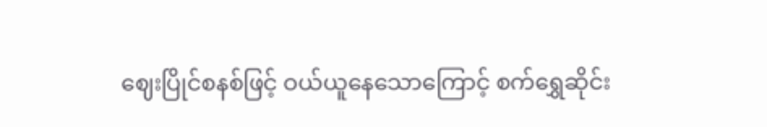ဈေးပြိုင်စနစ်ဖြင့် ဝယ်ယူနေသောကြောင့် စက်ရွှေဆိုင်း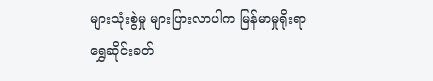များသုံးစွဲမှု များပြားလာပါက မြန်မာမှုရိုးရာ ရွှေဆိုင်းခတ်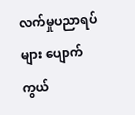လက်မှုပညာရပ်များ ပျောက်ကွယ်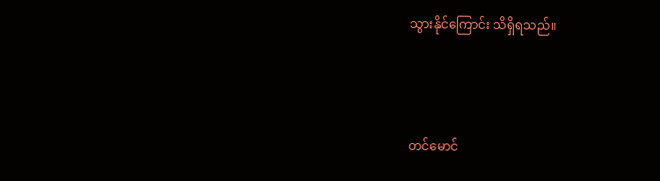သွားနိုင်ကြောင်း သိရှိရသည်။



တင်မောင်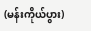(မန်းကိုယ်ပွား)